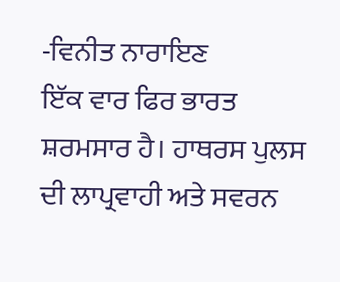-ਵਿਨੀਤ ਨਾਰਾਇਣ
ਇੱਕ ਵਾਰ ਫਿਰ ਭਾਰਤ ਸ਼ਰਮਸਾਰ ਹੈ। ਹਾਥਰਸ ਪੁਲਸ ਦੀ ਲਾਪ੍ਰਵਾਹੀ ਅਤੇ ਸਵਰਨ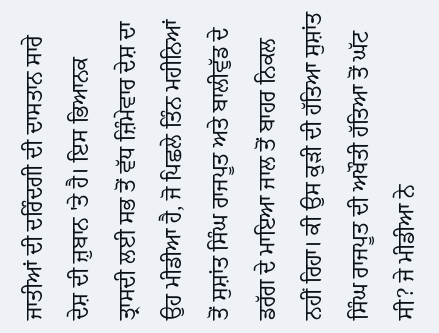ਜਾਤੀਆਂ ਦੀ ਦਰਿੰਦਗੀ ਦੀ ਦਾਸਤਾਨ ਸਾਰੇ ਦੇਸ਼ ਦੀ ਜ਼ੁਬਾਨ 'ਤੇ ਹੈ। ਇਸ ਭਿਆਨਕ ਤ੍ਰਾਸਦੀ ਲਈ ਸਭ ਤੋਂ ਵੱਧ ਜ਼ਿੰਮੇਵਾਰ ਦੇਸ਼ ਦਾ ਉਹ ਮੀਡੀਆ ਹੈ, ਜੋ ਪਿਛਲੇ ਤਿੰਨ ਮਹੀਨਿਆਂ ਤੋਂ ਸੁਸ਼ਾਂਤ ਸਿੰਘ ਰਾਜਪੂਤ ਅਤੇ ਬਾਲੀਵੁੱਡ ਦੇ ਡਰੱਗ ਦੇ ਮਾਇਆ ਜਾਲ ਤੋਂ ਬਾਹਰ ਨਿਕਲ ਨਹੀਂ ਰਿਹਾ। ਕੀ ਉਸ ਕੁੜੀ ਦੀ ਹੱਤਿਆ ਸੁਸ਼ਾਂਤ ਸਿੰਘ ਰਾਜਪੂਤ ਦੀ ਅਖੌਤੀ ਹੱਤਿਆ ਤੋਂ ਘੱਟ ਸੀ? ਜੇ ਮੀਡੀਆ ਨੇ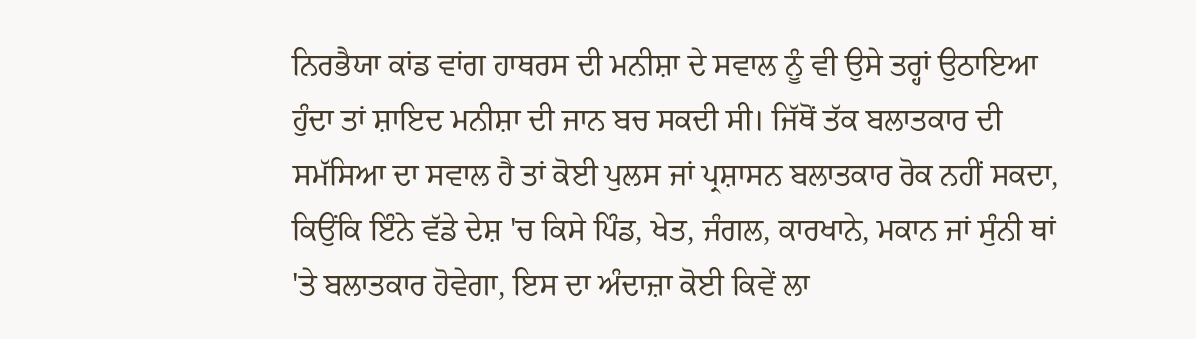ਨਿਰਭੈਯਾ ਕਾਂਡ ਵਾਂਗ ਹਾਥਰਸ ਦੀ ਮਨੀਸ਼ਾ ਦੇ ਸਵਾਲ ਨੂੰ ਵੀ ਉਸੇ ਤਰ੍ਹਾਂ ਉਠਾਇਆ ਹੁੰਦਾ ਤਾਂ ਸ਼ਾਇਦ ਮਨੀਸ਼ਾ ਦੀ ਜਾਨ ਬਚ ਸਕਦੀ ਸੀ। ਜਿੱਥੋਂ ਤੱਕ ਬਲਾਤਕਾਰ ਦੀ ਸਮੱਸਿਆ ਦਾ ਸਵਾਲ ਹੈ ਤਾਂ ਕੋਈ ਪੁਲਸ ਜਾਂ ਪ੍ਰਸ਼ਾਸਨ ਬਲਾਤਕਾਰ ਰੋਕ ਨਹੀਂ ਸਕਦਾ, ਕਿਉਂਕਿ ਇੰਨੇ ਵੱਡੇ ਦੇਸ਼ 'ਚ ਕਿਸੇ ਪਿੰਡ, ਖੇਤ, ਜੰਗਲ, ਕਾਰਖਾਨੇ, ਮਕਾਨ ਜਾਂ ਸੁੰਨੀ ਥਾਂ 'ਤੇ ਬਲਾਤਕਾਰ ਹੋਵੇਗਾ, ਇਸ ਦਾ ਅੰਦਾਜ਼ਾ ਕੋਈ ਕਿਵੇਂ ਲਾ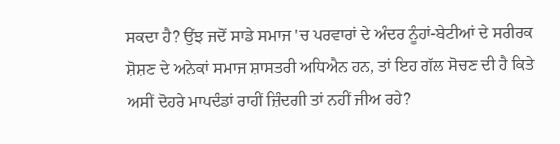ਸਕਦਾ ਹੈ? ਉਂਝ ਜਦੋਂ ਸਾਡੇ ਸਮਾਜ 'ਚ ਪਰਵਾਰਾਂ ਦੇ ਅੰਦਰ ਨੂੰਹਾਂ-ਬੇਟੀਆਂ ਦੇ ਸਰੀਰਕ ਸ਼ੋਸ਼ਣ ਦੇ ਅਨੇਕਾਂ ਸਮਾਜ ਸ਼ਾਸਤਰੀ ਅਧਿਐਨ ਹਨ, ਤਾਂ ਇਹ ਗੱਲ ਸੋਚਣ ਦੀ ਹੈ ਕਿਤੇ ਅਸੀਂ ਦੋਹਰੇ ਮਾਪਦੰਡਾਂ ਰਾਹੀਂ ਜ਼ਿੰਦਗੀ ਤਾਂ ਨਹੀਂ ਜੀਅ ਰਹੇ?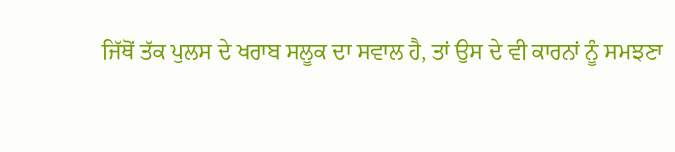ਜਿੱਥੋਂ ਤੱਕ ਪੁਲਸ ਦੇ ਖਰਾਬ ਸਲੂਕ ਦਾ ਸਵਾਲ ਹੈ, ਤਾਂ ਉਸ ਦੇ ਵੀ ਕਾਰਨਾਂ ਨੂੰ ਸਮਝਣਾ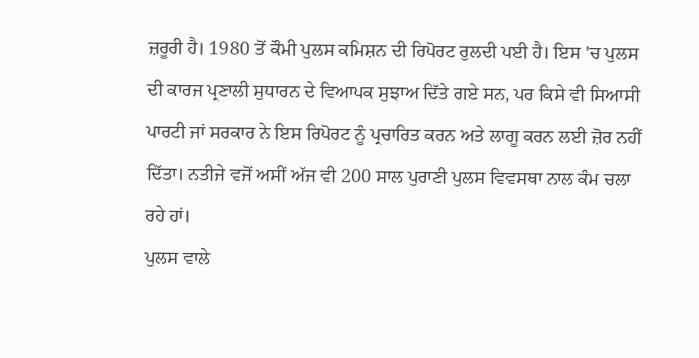ਜ਼ਰੂਰੀ ਹੈ। 1980 ਤੋਂ ਕੌਮੀ ਪੁਲਸ ਕਮਿਸ਼ਨ ਦੀ ਰਿਪੋਰਟ ਰੁਲਦੀ ਪਈ ਹੈ। ਇਸ 'ਚ ਪੁਲਸ ਦੀ ਕਾਰਜ ਪ੍ਰਣਾਲੀ ਸੁਧਾਰਨ ਦੇ ਵਿਆਪਕ ਸੁਝਾਅ ਦਿੱਤੇ ਗਏ ਸਨ, ਪਰ ਕਿਸੇ ਵੀ ਸਿਆਸੀ ਪਾਰਟੀ ਜਾਂ ਸਰਕਾਰ ਨੇ ਇਸ ਰਿਪੋਰਟ ਨੂੰ ਪ੍ਰਚਾਰਿਤ ਕਰਨ ਅਤੇ ਲਾਗੂ ਕਰਨ ਲਈ ਜ਼ੋਰ ਨਹੀਂ ਦਿੱਤਾ। ਨਤੀਜੇ ਵਜੋਂ ਅਸੀਂ ਅੱਜ ਵੀ 200 ਸਾਲ ਪੁਰਾਣੀ ਪੁਲਸ ਵਿਵਸਥਾ ਨਾਲ ਕੰਮ ਚਲਾ ਰਹੇ ਹਾਂ।
ਪੁਲਸ ਵਾਲੇ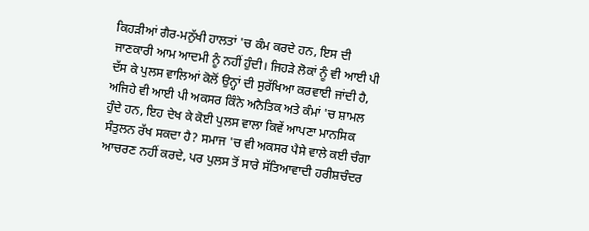ਕਿਹੜੀਆਂ ਗੈਰ-ਮਨੁੱਖੀ ਹਾਲਤਾਂ 'ਚ ਕੰਮ ਕਰਦੇ ਹਨ, ਇਸ ਦੀ ਜਾਣਕਾਰੀ ਆਮ ਆਦਮੀ ਨੂੰ ਨਹੀਂ ਹੁੰਦੀ। ਜਿਹੜੇ ਲੋਕਾਂ ਨੂੰ ਵੀ ਆਈ ਪੀ ਦੱਸ ਕੇ ਪੁਲਸ ਵਾਲਿਆਂ ਕੋਲੋਂ ਉਨ੍ਹਾਂ ਦੀ ਸੁਰੱਖਿਆ ਕਰਵਾਈ ਜਾਂਦੀ ਹੈ, ਅਜਿਹੇ ਵੀ ਆਈ ਪੀ ਅਕਸਰ ਕਿੰਨੇ ਅਨੈਤਿਕ ਅਤੇ ਕੰਮਾਂ 'ਚ ਸ਼ਾਮਲ ਹੁੰਦੇ ਹਨ, ਇਹ ਦੇਖ ਕੇ ਕੋਈ ਪੁਲਸ ਵਾਲਾ ਕਿਵੇਂ ਆਪਣਾ ਮਾਨਸਿਕ ਸੰਤੁਲਨ ਰੱਖ ਸਕਦਾ ਹੈ? ਸਮਾਜ 'ਚ ਵੀ ਅਕਸਰ ਪੈਸੇ ਵਾਲੇ ਕਈ ਚੰਗਾ ਆਚਰਣ ਨਹੀਂ ਕਰਦੇ, ਪਰ ਪੁਲਸ ਤੋਂ ਸਾਰੇ ਸੱਤਿਆਵਾਦੀ ਹਰੀਸ਼ਚੰਦਰ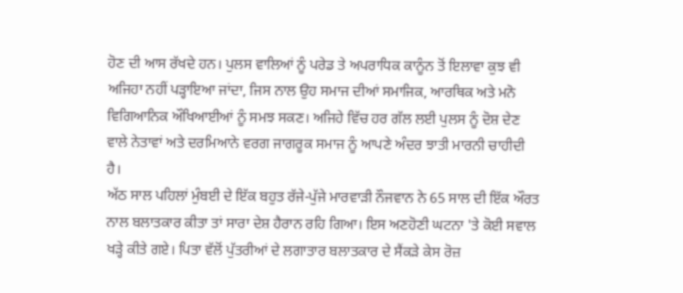ਹੋਣ ਦੀ ਆਸ ਰੱਖਦੇ ਹਨ। ਪੁਲਸ ਵਾਲਿਆਂ ਨੂੰ ਪਰੇਡ ਤੇ ਅਪਰਾਧਿਕ ਕਾਨੂੰਨ ਤੋਂ ਇਲਾਵਾ ਕੁਝ ਵੀ ਅਜਿਹਾ ਨਹੀਂ ਪੜ੍ਹਾਇਆ ਜਾਂਦਾ, ਜਿਸ ਨਾਲ ਉਹ ਸਮਾਜ ਦੀਆਂ ਸਮਾਜਿਕ, ਆਰਥਿਕ ਅਤੇ ਮਨੋ ਵਿਗਿਆਨਿਕ ਔਖਿਆਈਆਂ ਨੂੰ ਸਮਝ ਸਕਣ। ਅਜਿਹੇ ਵਿੱਚ ਹਰ ਗੱਲ ਲਈ ਪੁਲਸ ਨੂੰ ਦੋਸ਼ ਦੇਣ ਵਾਲੇ ਨੇਤਾਵਾਂ ਅਤੇ ਦਰਮਿਆਨੇ ਵਰਗ ਜਾਗਰੂਕ ਸਮਾਜ ਨੂੰ ਆਪਣੇ ਅੰਦਰ ਝਾਤੀ ਮਾਰਨੀ ਚਾਹੀਦੀ ਹੈ।
ਅੱਠ ਸਾਲ ਪਹਿਲਾਂ ਮੁੰਬਈ ਦੇ ਇੱਕ ਬਹੁਤ ਰੱਜੇ-ਪੁੱਜੇ ਮਾਰਵਾੜੀ ਨੌਜਵਾਨ ਨੇ 65 ਸਾਲ ਦੀ ਇੱਕ ਔਰਤ ਨਾਲ ਬਲਾਤਕਾਰ ਕੀਤਾ ਤਾਂ ਸਾਰਾ ਦੇਸ਼ ਹੈਰਾਨ ਰਹਿ ਗਿਆ। ਇਸ ਅਣਹੋਣੀ ਘਟਨਾ 'ਤੇ ਕੋਈ ਸਵਾਲ ਖੜ੍ਹੇ ਕੀਤੇ ਗਏ। ਪਿਤਾ ਵੱਲੋਂ ਪੁੱਤਰੀਆਂ ਦੇ ਲਗਾਤਾਰ ਬਲਾਤਕਾਰ ਦੇ ਸੈਂਕੜੇ ਕੇਸ ਰੋਜ਼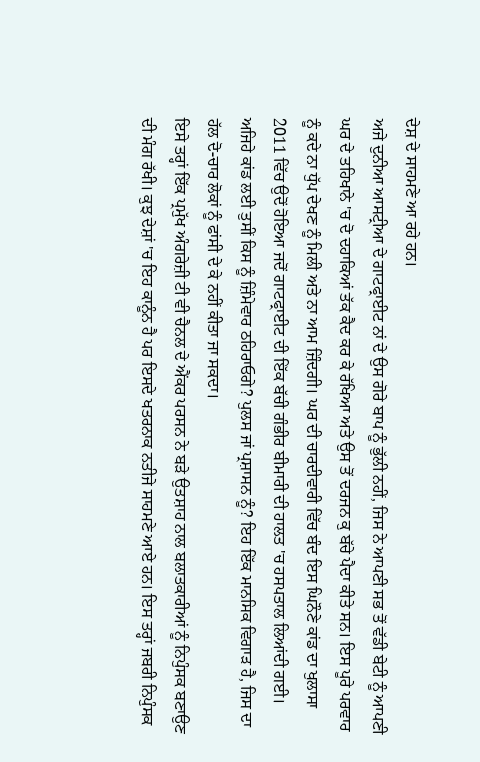ਦੇਸ਼ ਦੇ ਸਾਹਮਣੇ ਆ ਰਹੇ ਹਨ।
ਅਜੇ ਦੁਨੀਆ ਆਸਟ੍ਰੀਆ ਦੇ ਗਾਟਫ੍ਰਾਈਟ ਨਾਂ ਦੇ ਉਸ ਗੋਰੇ ਬਾਪ ਨੂੰ ਭੁੱਲੀ ਨਹੀਂ, ਜਿਸ ਨੇ ਆਪਣੀ ਸਭ ਤੋਂ ਵੱਡੀ ਬੇਟੀ ਨੂੰ ਆਪਣੀ ਘਰ ਦੇ ਤਹਿਖਾਨੇ 'ਚ ਦੋ ਦਹਾਕਿਆਂ ਤੱਕ ਕੈਦ ਕਰ ਕੇ ਰੱਖਿਆ ਅਤੇ ਉਸ ਤੋਂ ਦਰਜਨ ਕੁ ਬੱਚੇ ਪੈਦਾ ਕੀਤੇ ਸਨ। ਇਸ ਪੂਰੇ ਪਰਵਾਰ ਨੂੰ ਕਦੇ ਨਾ ਧੁੱਪ ਦੇਖਣ ਨੂੰ ਮਿਲੀ ਅਤੇ ਨਾ ਆਮ ਜ਼ਿੰਦਗੀ। ਘਰ ਦੀ ਚਾਰਦੀਵਾਰੀ ਵਿੱਚ ਬੰਦ ਇਸ ਘਿਨੌਣੇ ਕਾਂਡ ਦਾ ਖੁਲਾਸਾ 2011 ਵਿੱਚ ਉਦੋਂ ਹੋਇਆ ਜਦੋਂ ਗਾਟਫ੍ਰਾਈਟ ਦੀ ਇੱਕ ਬੱਚੀ ਗੰਭੀਰ ਬੀਮਾਰੀ ਦੀ ਹਾਲਤ 'ਚ ਹਸਪਤਾਲ ਲਿਆਂਦੀ ਗਈ। ਅਜਿਹੇ ਕਾਂਡ ਲਈ ਤੁਸੀਂ ਕਿਸ ਨੂੰ ਜ਼ਿੰਮੇਵਾਰ ਠਹਿਰਾਓਗੇ? ਪੁਲਸ ਜਾਂ ਪ੍ਰਸ਼ਾਸਨ ਨੂੰ? ਇਹ ਇੱਕ ਮਾਨਸਿਕ ਵਿਗਾੜ ਹੈ, ਜਿਸ ਦਾ ਹੱਲ ਦੋ-ਚਾਰ ਲੋਕਾਂ ਨੂੰ ਫਾਂਸੀ ਦੇ ਕੇ ਨਹੀਂ ਕੀਤਾ ਜਾ ਸਕਦਾ।
ਇਸੇ ਤਰ੍ਹਾਂ ਇੱਕ ਪ੍ਰਮੁੱਖ ਅੰਗਰੇਜ਼ੀ ਟੀ ਵੀ ਚੈਨਲ ਦੇ ਐਂਕਰ ਪਰਸਨ ਨੇ ਬੜੇ ਉਤਸ਼ਾਹ ਨਾਲ ਬਲਾਤਕਾਰੀਆਂ ਨੂੰ ਨਿਪੁੰਸਕ ਬਣਾਉਣ ਦੀ ਮੰਗ ਰੱਖੀ। ਕੁਝ ਦੇਸ਼ਾਂ 'ਚ ਇਹ ਕਾਨੂੰਨ ਹੈ ਪਰ ਇਸਦੇ ਖਤਰਨਾਕ ਨਤੀਜੇ ਸਾਹਮਣੇ ਆਏ ਹਨ। ਇਸ ਤਰ੍ਹਾਂ ਜਬਰੀ ਨਿਪੁੰਸਕ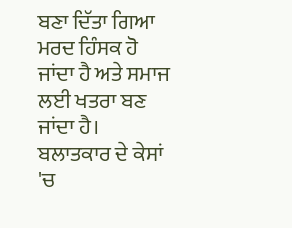ਬਣਾ ਦਿੱਤਾ ਗਿਆ ਮਰਦ ਹਿੰਸਕ ਹੋ ਜਾਂਦਾ ਹੈ ਅਤੇ ਸਮਾਜ ਲਈ ਖਤਰਾ ਬਣ ਜਾਂਦਾ ਹੈ।
ਬਲਾਤਕਾਰ ਦੇ ਕੇਸਾਂ 'ਚ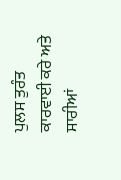ਪੁਲਸ ਤੁਰੰਤ ਕਾਰਵਾਈ ਕਰੇ ਅਤੇ ਸਾਰੀਆਂ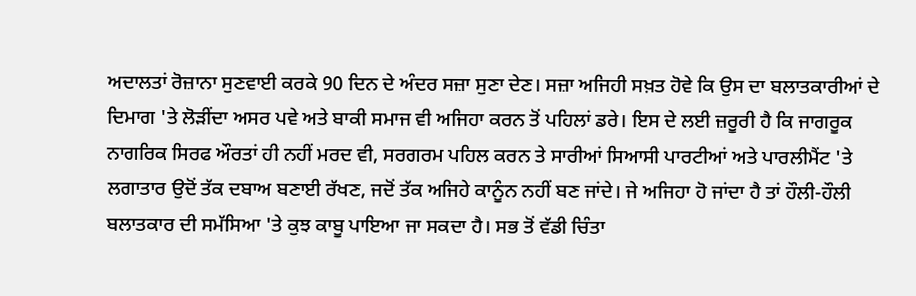ਅਦਾਲਤਾਂ ਰੋਜ਼ਾਨਾ ਸੁਣਵਾਈ ਕਰਕੇ 90 ਦਿਨ ਦੇ ਅੰਦਰ ਸਜ਼ਾ ਸੁਣਾ ਦੇਣ। ਸਜ਼ਾ ਅਜਿਹੀ ਸਖ਼ਤ ਹੋਵੇ ਕਿ ਉਸ ਦਾ ਬਲਾਤਕਾਰੀਆਂ ਦੇ ਦਿਮਾਗ 'ਤੇ ਲੋੜੀਂਦਾ ਅਸਰ ਪਵੇ ਅਤੇ ਬਾਕੀ ਸਮਾਜ ਵੀ ਅਜਿਹਾ ਕਰਨ ਤੋਂ ਪਹਿਲਾਂ ਡਰੇ। ਇਸ ਦੇ ਲਈ ਜ਼ਰੂਰੀ ਹੈ ਕਿ ਜਾਗਰੂਕ ਨਾਗਰਿਕ ਸਿਰਫ ਔਰਤਾਂ ਹੀ ਨਹੀਂ ਮਰਦ ਵੀ, ਸਰਗਰਮ ਪਹਿਲ ਕਰਨ ਤੇ ਸਾਰੀਆਂ ਸਿਆਸੀ ਪਾਰਟੀਆਂ ਅਤੇ ਪਾਰਲੀਮੈਂਟ 'ਤੇ ਲਗਾਤਾਰ ਉਦੋਂ ਤੱਕ ਦਬਾਅ ਬਣਾਈ ਰੱਖਣ, ਜਦੋਂ ਤੱਕ ਅਜਿਹੇ ਕਾਨੂੰਨ ਨਹੀਂ ਬਣ ਜਾਂਦੇ। ਜੇ ਅਜਿਹਾ ਹੋ ਜਾਂਦਾ ਹੈ ਤਾਂ ਹੌਲੀ-ਹੌਲੀ ਬਲਾਤਕਾਰ ਦੀ ਸਮੱਸਿਆ 'ਤੇ ਕੁਝ ਕਾਬੂ ਪਾਇਆ ਜਾ ਸਕਦਾ ਹੈ। ਸਭ ਤੋਂ ਵੱਡੀ ਚਿੰਤਾ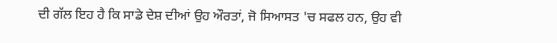ਦੀ ਗੱਲ ਇਹ ਹੈ ਕਿ ਸਾਡੇ ਦੇਸ਼ ਦੀਆਂ ਉਹ ਔਰਤਾਂ, ਜੋ ਸਿਆਸਤ 'ਚ ਸਫਲ ਹਨ, ਉਹ ਵੀ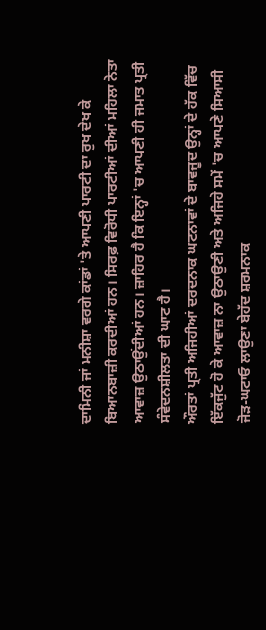ਦਾਮਿਨੀ ਜਾਂ ਮਨੀਸ਼ਾ ਵਰਗੇ ਕਾਂਡਾਂ 'ਤੇ ਆਪਣੀ ਪਾਰਟੀ ਦਾ ਰੁਖ ਦੇਖ ਕੇ ਬਿਆਨਬਾਜ਼ੀ ਕਰਦੀਆਂ ਹਨ। ਸਿਰਫ਼ ਵਿਰੋਧੀ ਪਾਰਟੀਆਂ ਦੀਆਂ ਮਹਿਲਾ ਨੇਤਾ ਆਵਾਜ਼ ਉਠਾਉਂਦੀਆਂ ਹਨ। ਜ਼ਾਹਿਰ ਹੈ ਕਿ ਇਨ੍ਹਾਂ 'ਚ ਆਪਣੀ ਹੀ ਜਮਾਤ ਪ੍ਰਤੀ ਸੰਵੇਦਨਸ਼ੀਲਤਾ ਦੀ ਘਾਟ ਹੈ।
ਔਰਤਾਂ ਪ੍ਰਤੀ ਅਜਿਹੀਆਂ ਦਰਦਨਾਕ ਘਟਨਾਵਾਂ ਦੇ ਬਾਵਜੂਦ ਉਨ੍ਹਾਂ ਦੇ ਹੱਕ ਵਿੱਚ ਇੱਕਜੁੱਟ ਹੋ ਕੇ ਆਵਾਜ਼ ਨਾ ਉਠਾਉਣੀ ਅਤੇ ਅਜਿਹੇ ਸਮੇਂ 'ਚ ਆਪਣੇ ਸਿਆਸੀ ਜੋੜ-ਘਟਾਓ ਲਾਉਣਾ ਬੇਹੱਦ ਸ਼ਰਮਨਾਕ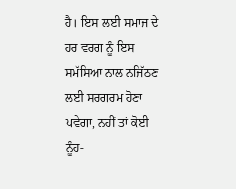ਹੈ। ਇਸ ਲਈ ਸਮਾਜ ਦੇ ਹਰ ਵਰਗ ਨੂੰ ਇਸ ਸਮੱਸਿਆ ਨਾਲ ਨਜਿੱਠਣ ਲਈ ਸਰਗਰਮ ਹੋਣਾ ਪਵੇਗਾ, ਨਹੀਂ ਤਾਂ ਕੋਈ ਨੂੰਹ-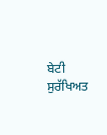ਬੇਟੀ ਸੁਰੱਖਿਅਤ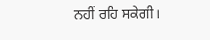ਨਹੀਂ ਰਹਿ ਸਕੇਗੀ।